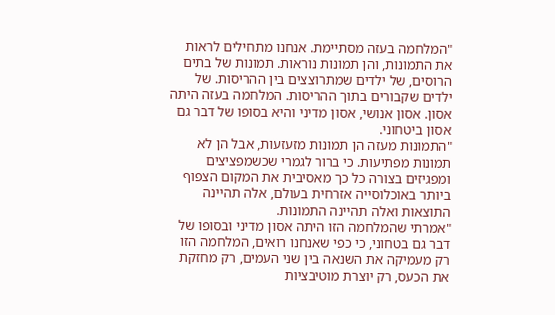"המלחמה בעזה מסתיימת. אנחנו מתחילים לראות את התמונות, והן תמונות נוראות. תמונות של בתים הרוסים, של ילדים שמתרוצצים בין ההריסות. של ילדים שקבורים בתוך ההריסות. המלחמה בעזה היתה אסון. אסון אנושי, אסון מדיני והיא בסופו של דבר גם אסון ביטחוני.
"התמונות מעזה הן תמונות מזעזעות, אבל הן לא תמונות מפתיעות. כי ברור לגמרי שכשמפציצים ומפגיזים בצורה כל כך מאסיבית את המקום הצפוף ביותר באוכלוסייה אזרחית בעולם, אלה תהיינה התוצאות ואלה תהיינה התמונות.
"אמרתי שהמלחמה הזו היתה אסון מדיני ובסופו של דבר גם בטחוני, כי כפי שאנחנו רואים, המלחמה הזו רק מעמיקה את השנאה בין שני העמים, רק מחזקת את הכעס, רק יוצרת מוטיבציות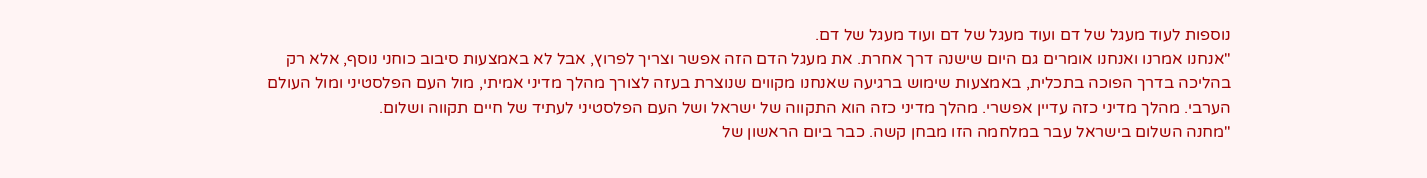נוספות לעוד מעגל של דם ועוד מעגל של דם ועוד מעגל של דם.
"אנחנו אמרנו ואנחנו אומרים גם היום שישנה דרך אחרת. את מעגל הדם הזה אפשר וצריך לפרוץ, אבל לא באמצעות סיבוב כוחני נוסף, אלא רק בהליכה בדרך הפוכה בתכלית, באמצעות שימוש ברגיעה שאנחנו מקווים שנוצרת בעזה לצורך מהלך מדיני אמיתי, מול העם הפלסטיני ומול העולם הערבי. מהלך מדיני כזה עדיין אפשרי. מהלך מדיני כזה הוא התקווה של ישראל ושל העם הפלסטיני לעתיד של חיים תקווה ושלום.
"מחנה השלום בישראל עבר במלחמה הזו מבחן קשה. כבר ביום הראשון של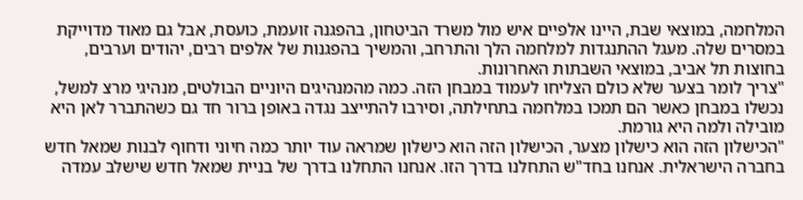המלחמה, במוצאי שבת, היינו אלפיים איש מול משרד הביטחון, בהפגנה זועמת, כועסת, אבל גם מאוד מדוייקת במסרים שלה. מעגל ההתנגדות למלחמה הלך והתרחב, והמשיך בהפגנות של אלפים רבים, יהודים וערבים, בחוצות תל אביב, במוצאי השבתות האחרונות.
"צריך לומר בצער שלא כולם הצליחו לעמוד במבחן הזה. כמה מהמנהיגים היוניים הבולטים, מנהיגי מרצ למשל, נכשלו במבחן כאשר הם תמכו במלחמה בתחילתה, וסירבו להתייצב נגדה באופן ברור חד גם כשהתברר לאן היא מובילה ולמה היא גורמת.
"הכישלון הזה הוא כישלון מצער, הכישלון הזה הוא כישלון שמראה עוד יותר כמה חיוני ודחוף לבנות שמאל חדש בחברה הישראלית. אנחנו בחד"ש התחלנו בדרך הזו. אנחנו התחלנו בדרך של בניית שמאל חדש שישלב עמדה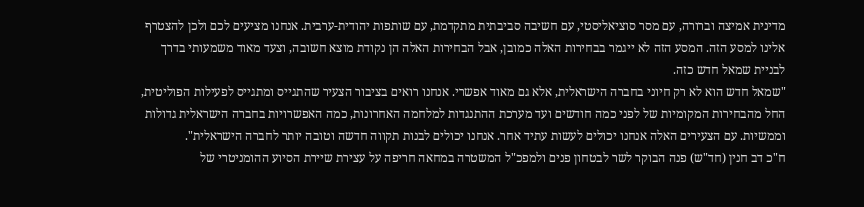מדינית אמיצה וברורה, עם מסר סוציאליסטי, עם חשיבה סביבתית מתקדמת, עם שותפות יהודית-ערבית. אנחנו מציעים לכם ולכן להצטרף אלינו למסע הזה. המסע הזה לא ייגמר בבחירות האלה כמובן, אבל הבחירות האלה הן נקודת מוצא חשובה, וצעד מאוד משמעותי בדרך לבניית שמאל חדש כזה.
"שמאל חדש הוא לא רק חיוני בחברה הישראלית, אלא גם מאוד אפשרי. אנחנו רואים בציבור הצעיר שהתגייס ומתגייס לפעילות הפוליטית, החל מהבחירות המקומיות של לפני כמה חודשים ועד מערכת ההתנגדות למלחמה האחרונות, כמה האפשרויות בחברה הישראלית גדולות וממשיות. עם הצעירים האלה אנחנו יכולים לעשות עתיד אחר. אנחנו יכולים לבנות תקווה חדשה וטובה יותר לחברה הישראלית".
ח"כ דב חנין (חד"ש) פנה הבוקר לשר לבטחון פנים ולמפכ"ל המשטרה במחאה חריפה על עצירת שיירת הסיוע ההומניטרי של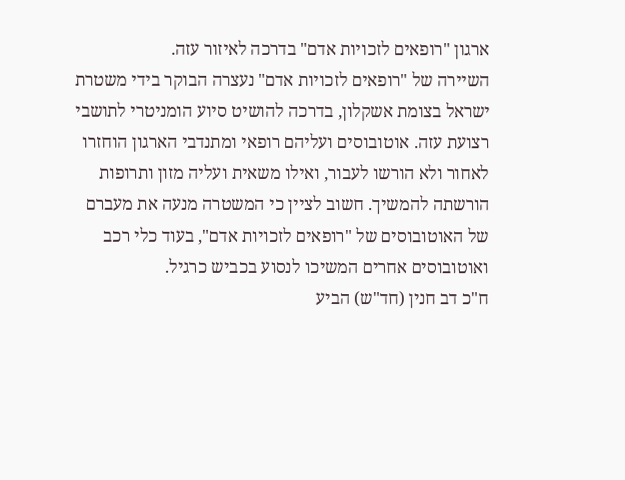ארגון "רופאים לזכויות אדם" בדרכה לאיזור עזה.
השיירה של "רופאים לזכויות אדם" נעצרה הבוקר בידי משטרת ישראל בצומת אשקלון, בדרכה להושיט סיוע הומניטרי לתושבי רצועת עזה. אוטובוסים ועליהם רופאי ומתנדבי הארגון הוחזרו לאחור ולא הורשו לעבור, ואילו משאית ועליה מזון ותרופות הורשתה להמשיך. חשוב לציין כי המשטרה מנעה את מעברם של האוטובוסים של "רופאים לזכויות אדם", בעוד כלי רכב ואוטובוסים אחרים המשיכו לנסוע בכביש כרגיל.
ח"כ דב חנין (חד"ש) הביע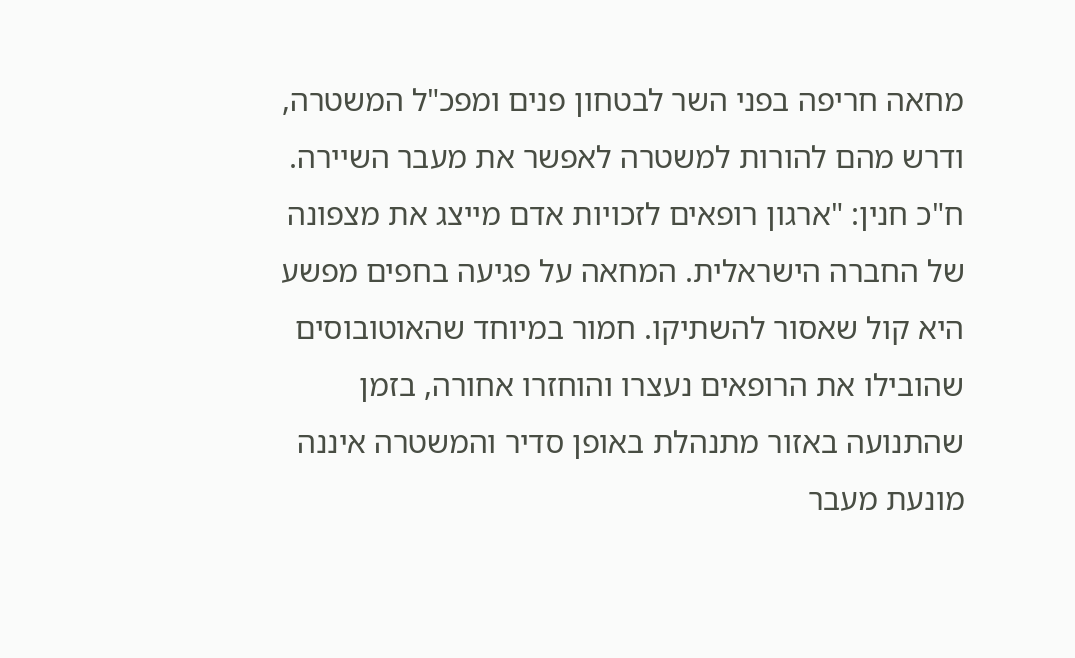מחאה חריפה בפני השר לבטחון פנים ומפכ"ל המשטרה, ודרש מהם להורות למשטרה לאפשר את מעבר השיירה. ח"כ חנין: "ארגון רופאים לזכויות אדם מייצג את מצפונה של החברה הישראלית. המחאה על פגיעה בחפים מפשע היא קול שאסור להשתיקו. חמור במיוחד שהאוטובוסים שהובילו את הרופאים נעצרו והוחזרו אחורה, בזמן שהתנועה באזור מתנהלת באופן סדיר והמשטרה איננה מונעת מעבר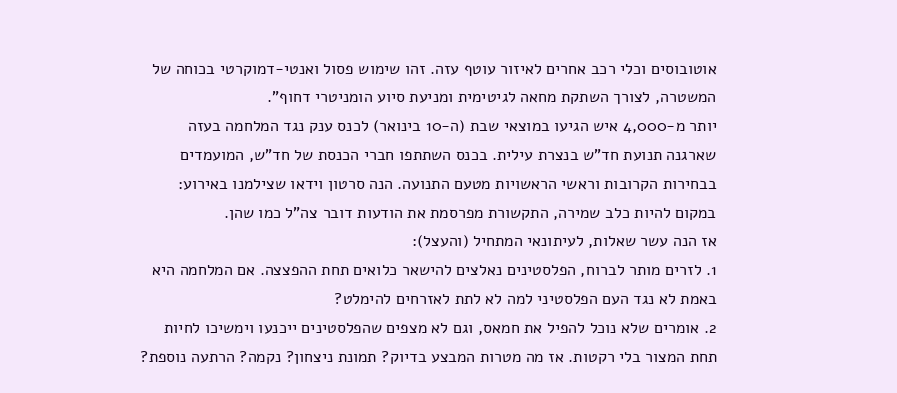אוטובוסים וכלי רכב אחרים לאיזור עוטף עזה. זהו שימוש פסול ואנטי-דמוקרטי בכוחה של המשטרה, לצורך השתקת מחאה לגיטימית ומניעת סיוע הומניטרי דחוף".
יותר מ-4,000 איש הגיעו במוצאי שבת (ה-10 בינואר) לכנס ענק נגד המלחמה בעזה שארגנה תנועת חד"ש בנצרת עילית. בכנס השתתפו חברי הכנסת של חד"ש, המועמדים בבחירות הקרובות וראשי הראשויות מטעם התנועה. הנה סרטון וידאו שצילמנו באירוע:
במקום להיות כלב שמירה, התקשורת מפרסמת את הודעות דובר צה”ל כמו שהן.
אז הנה עשר שאלות, לעיתונאי המתחיל (והעצל):
1. לזרים מותר לברוח, הפלסטינים נאלצים להישאר כלואים תחת ההפצצה. אם המלחמה היא באמת לא נגד העם הפלסטיני למה לא לתת לאזרחים להימלט?
2. אומרים שלא נוכל להפיל את חמאס, וגם לא מצפים שהפלסטינים ייכנעו וימשיכו לחיות תחת המצור בלי רקטות. אז מה מטרות המבצע בדיוק? תמונת ניצחון? נקמה? הרתעה נוספת?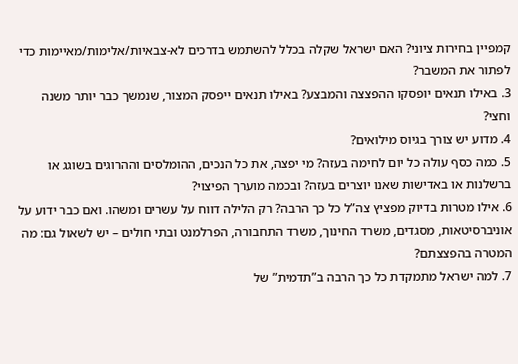קמפיין בחירות ציוני? האם ישראל שקלה בכלל להשתמש בדרכים לא-צבאיות/אלימות/מאיימות כדי לפתור את המשבר?
3. באילו תנאים יופסקו ההפצצה והמבצע? באילו תנאים ייפסק המצור, שנמשך כבר יותר משנה וחצי?
4. מדוע יש צורך בגיוס מילואים?
5. כמה כסף עולה כל יום לחימה בעזה? מי יפצה, את כל הנכים, ההומלסים וההרוגים בשוגג או ברשלנות או באדישות שאנו יוצרים בעזה? ובכמה מוערך הפיצוי?
6. אילו מטרות בדיוק מפציץ צה”ל כל כך הרבה? רק הלילה דווח על עשרים ומשהו. ואם כבר ידוע על אוניברסיטאות, מסגדים, משרד החינוך, משרד התחבורה, הפרלמנט ובתי חולים – יש לשאול גם: מה המטרה בהפצצתם?
7. למה ישראל מתמקדת כל כך הרבה ב”תדמית” של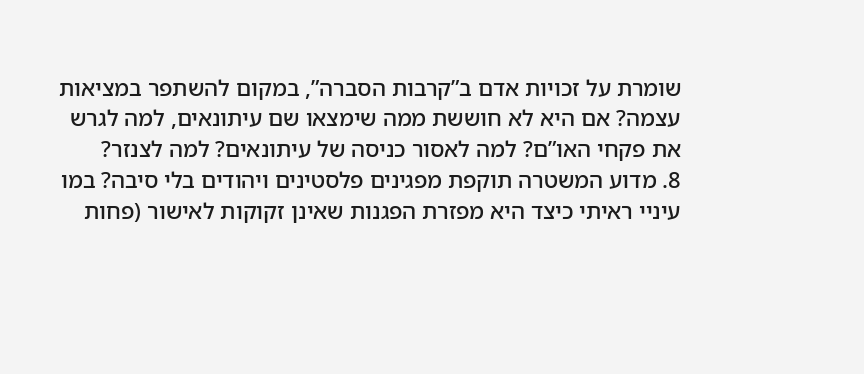שומרת על זכויות אדם ב”קרבות הסברה”, במקום להשתפר במציאות עצמה? אם היא לא חוששת ממה שימצאו שם עיתונאים, למה לגרש את פקחי האו”ם? למה לאסור כניסה של עיתונאים? למה לצנזר?
8. מדוע המשטרה תוקפת מפגינים פלסטינים ויהודים בלי סיבה? במו עיניי ראיתי כיצד היא מפזרת הפגנות שאינן זקוקות לאישור (פחות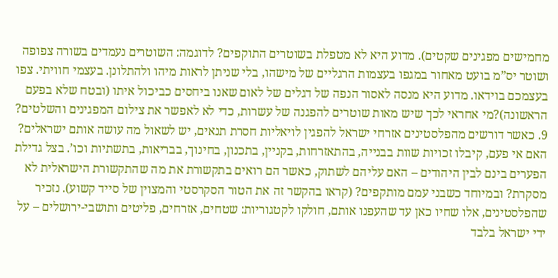מחמישים מפגינים שקטים). מדוע היא לא מטפלת בשוטרים התוקפים? לדוגמה: השוטרים נעמדים בשורה צפופה ושוטר יס”מ בועט מאחור במגפו בעצמות הרגליים של מישהו, בלי שניתן לראות מיהו ולהתלונן. בעצמי חוויתי. צפו בעצמכם בוידאו. מדוע היא מנסה לאסור הנפה של דגלים של לאום שאנו ביחסים כביכול איתו (ובטח שלא בפעם הראשונה)?מי אחראי לכך שיש מאות שוטרים להפגנה של עשרות, כדי לא לאפשר את צילום המפגינים והשלטים?
9. כאשר דורשים מהפלסטינים אזרחי ישראל להפגין לויאליות חסרת תנאים, יש לשאול מה עושה אותם ישראלים? האם אי פעם, קיבלו זכויות שוות בבנייה, בהתאזרחות, בקניין, בתכנון, בחינוך, בבריאות, בתשתיות וכו’. בצל גדילת הפערים בינם לבין היהודים – האם עליהם לשתוק, כאשר הם רואים בתקשורת את מה שהתקשורת הישראלית לא מסקרת? ובמיוחד כשבני עמם מותקפים? (קראו בהקשר זה את הטור הסקרסטי והמצוין של סייד קשוע). נזכיר שהפלסטינים, אלו שחיו כאן עד שהעפנו אותם, חולקו לקטגוריות: שטחים, אזרחים, פליטים ותושבי-ירושלים – על ידי ישראל בלבד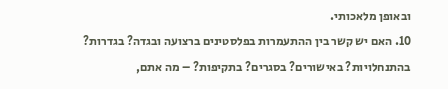ובאופן מלאכותי.
10. האם יש קשר בין ההתעמרות בפלסטינים ברצועה ובגדה? בגדרות? בהתנחלויות? באישורים? בסגרים? בתקיפות? – מה אתם,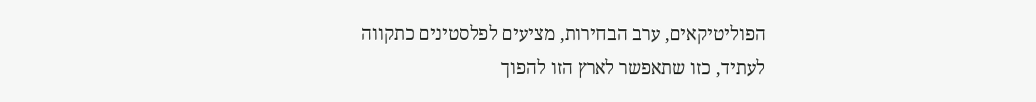הפוליטיקאים, ערב הבחירות, מציעים לפלסטינים כתקווה לעתיד, כזו שתאפשר לארץ הזו להפוך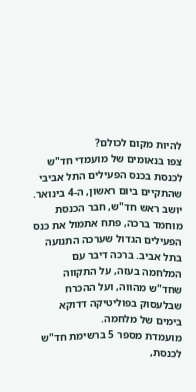להיות מקום לכולם?
צפו בנאומים של מועמדי חד"ש לכנסת בכנס הפעילים התל אביבי שהתקיים ביום ראשון, ה-4 בינואר.
יושב ראש חד"ש, חבר הכנסת מוחמד ברכה, פתח אתמול את כנס הפעילים הגדול שערכה התנועה בתל אביב. ברכה דיבר עם המלחמה בעזה, על התקווה שחד"ש מהווה, ועל ההכרח שבלעסוק בפוליטיקה דדוקא בימים של מלחמה.
מועמדת מספר 5 ברשימת חד"ש לכנסת,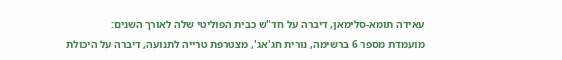עאידה תומא-סלימאן, דיברה על חד"ש כבית הפוליטי שלה לאורך השנים:
מועמדת מספר 6 ברשימה, נורית חג'אג', מצטרפת טרייה לתנועה, דיברה על היכולת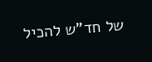של חד"ש להכיל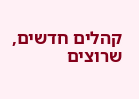קהלים חדשים, שרוצים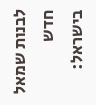לבנות שמאל חדש בישראל: